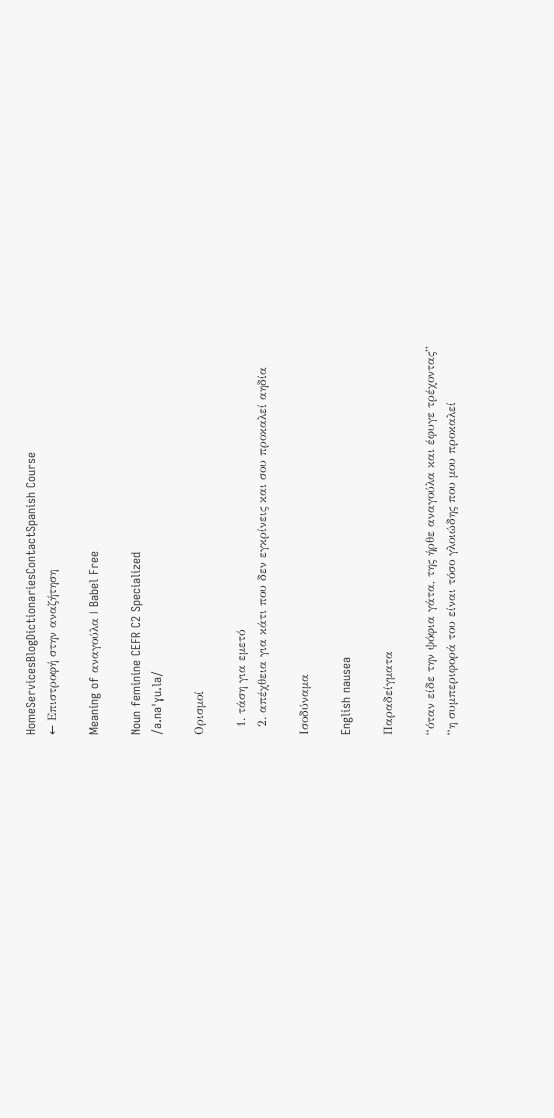HomeServicesBlogDictionariesContactSpanish Course
← Επιστροφή στην αναζήτηση

Meaning of αναγούλα | Babel Free

Noun feminine CEFR C2 Specialized
/a.naˈɣu.la/

Ορισμοί

  1. τάση για εμετό
  2. απέχθεια για κάτι που δεν εγκρίνεις και σου προκαλεί αηδία

Ισοδύναμα

English nausea

Παραδείγματα

“όταν είδε την ψόφια γάτα, της ήρθε αναγούλα και έφυγε τρέχοντας”
“η συμπεριφορά του είναι τόσο γλοιώδης που μου προκαλεί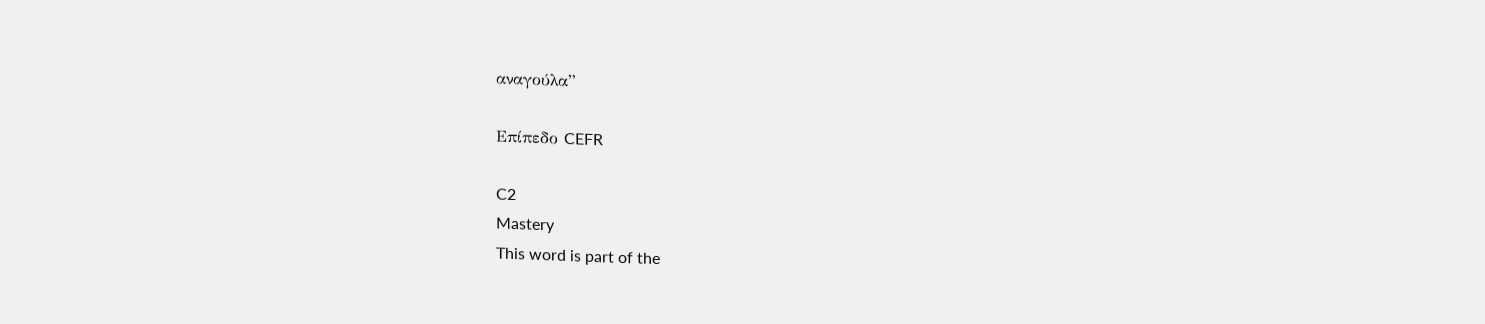αναγούλα”

Επίπεδο CEFR

C2
Mastery
This word is part of the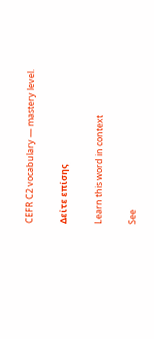CEFR C2 vocabulary — mastery level.

Δείτε επίσης

Learn this word in context

See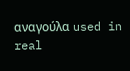αναγούλα used in real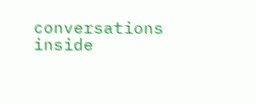conversations inside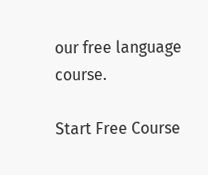our free language course.

Start Free Course